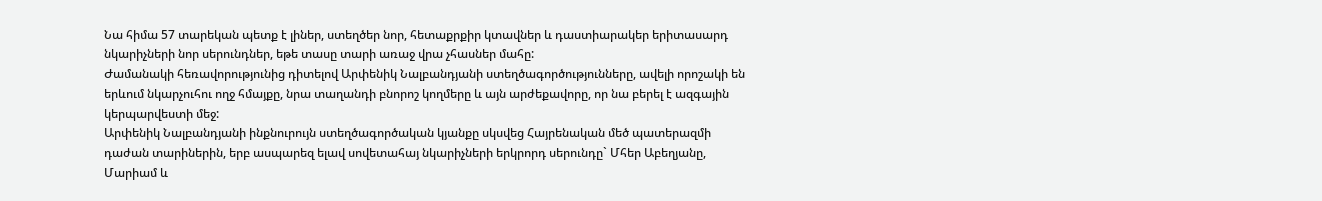Նա հիմա 57 տարեկան պետք է լիներ, ստեղծեր նոր, հետաքրքիր կտավներ և դաստիարակեր երիտասարդ նկարիչների նոր սերունդներ, եթե տասը տարի առաջ վրա չհասներ մահը:
Ժամանակի հեռավորությունից դիտելով Արփենիկ Նալբանդյանի ստեղծագործությունները, ավելի որոշակի են երևում նկարչուհու ողջ հմայքը, նրա տաղանդի բնորոշ կողմերը և այն արժեքավորը, որ նա բերել է ազգային կերպարվեստի մեջ:
Արփենիկ Նալբանդյանի ինքնուրույն ստեղծագործական կյանքը սկսվեց Հայրենական մեծ պատերազմի դաժան տարիներին, երբ ասպարեզ ելավ սովետահայ նկարիչների երկրորդ սերունդը` Մհեր Աբեղյանը, Մարիամ և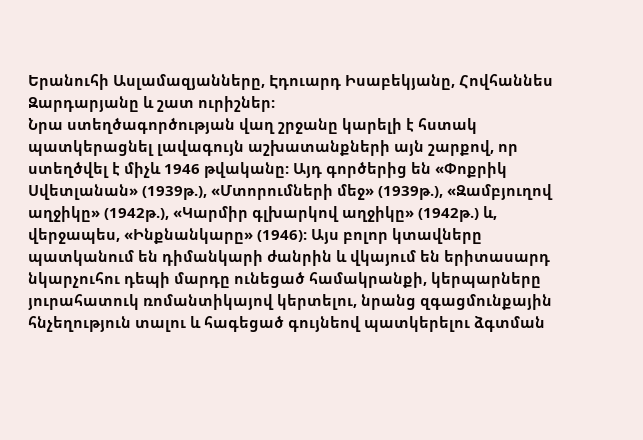Երանուհի Ասլամազյանները, Էդուարդ Իսաբեկյանը, Հովհաննես Զարդարյանը և շատ ուրիշներ:
Նրա ստեղծագործության վաղ շրջանը կարելի է հստակ պատկերացնել լավագույն աշխատանքների այն շարքով, որ ստեղծվել է միչև 1946 թվականը: Այդ գործերից են «Փոքրիկ Սվետլանան» (1939թ.), «Մտորումների մեջ» (1939թ.), «Զամբյուղով աղջիկը» (1942թ.), «Կարմիր գլխարկով աղջիկը» (1942թ.) և, վերջապես, «Ինքնանկարը» (1946): Այս բոլոր կտավները պատկանում են դիմանկարի ժանրին և վկայում են երիտասարդ նկարչուհու դեպի մարդը ունեցած համակրանքի, կերպարները յուրահատուկ ռոմանտիկայով կերտելու, նրանց զգացմունքային հնչեղություն տալու և հագեցած գույնեով պատկերելու ձգտման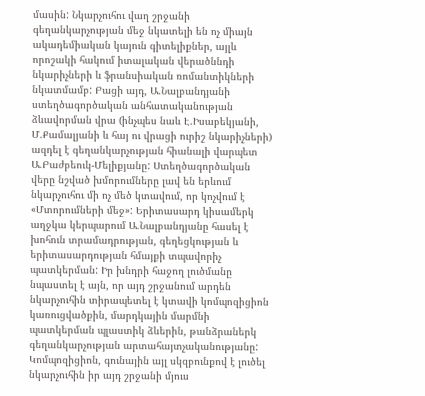մասին: Նկարչուհու վաղ շրջանի գեղանկարչության մեջ նկատելի են ոչ միայն ակադեմիական կայուն գիտելիքներ, այլև որոշակի հակում իտալական վերածննդի նկարիչների և ֆրանսիական ռոմանտիկների նկատմամբ: Բացի այդ, Ա.Նալբանդյանի ստեղծագործական անհատականության ձևավորման վրա (ինչպես նաև Է.Իսաբեկյանի, Մ.Քամալյանի և հայ ու վրացի ուրիշ նկարիչների) ազդել է գեղանկարչության հիանալի վարպետ Ա.Բաժբեուկ-Մելիքյանը: Ստեղծագործական վերը նշված խմորումները լավ են երևում նկարչուհու մի ոչ մեծ կտավում, որ կոչվում է «Մտորումների մեջ»: Երիտասարդ կիսամերկ աղջկա կերպարում Ա.Նալբանդյանը հասել է խոհուն տրամադրության, գեղեցկության և երիտասարդության հմայքի տպավորիչ պատկերման: Իր խնդրի հաջող լուծմանը նպաստել է այն, որ այդ շրջանում արդեն նկարչուհին տիրապետել է կտավի կոմպոզիցիոն կառուցվածքին, մարդկային մարմնի պատկերման պլաստիկ ձևերին, թանձրաներկ գեղանկարչության արտահայտչականությանը: Կոմպոզիցիոն, գունային այլ սկզբունքով է լուծել նկարչուհին իր այդ շրջանի մյուս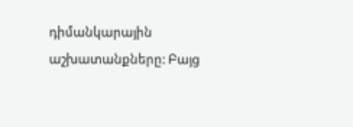դիմանկարային աշխատանքները: Բայց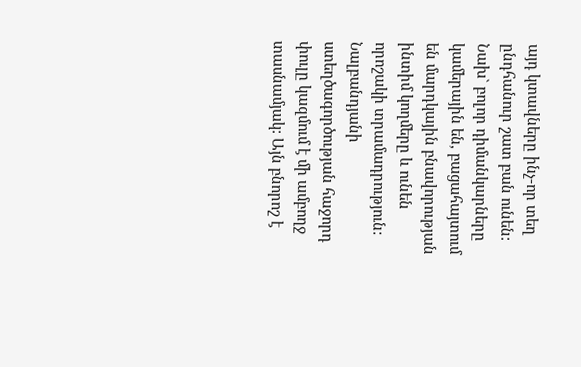այդ կտավները ինչ-որ տեղ ընդհանուր շատ բան ունեն: Նախ` բոլոր դիմանկարները կամերային են, բացահայտում են մարդկային բնավորության ինտիմ կողմերը և ունեն որոշակի տրամադրություն:
Նալբանդյանի ստեղծագործության հաջորդ փուլը կազմում է մի ամբողջ տասնամյակ: Այն բնորոշ է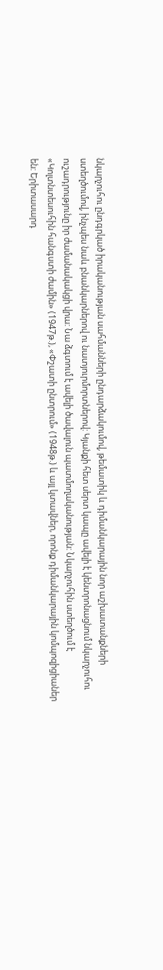նկարչուհու ընդգրկած իրականության սահմանների ընդարձակումով, թեմատիկ և դիմանկարային նոր աշխատանքների ստեղծումով, ինչպես նաև բնանկարներով ու նատյուրմորտներով: Կյանքի հետ սերտ կապը ավելի է կենտրոնացնում նկարչուհու ուշադրությունը իր ժամանակակցի վրա: Նա ձգտում է ավելի ծավալուն պատմողականության: Նկարչուհին ստեղծում է «Կոլտնտեսուհին հանգստի ժամին» (1947թ.), «Փշատի ընտրում» (1948թ.) և այլ կտավներ, որոնք դիմանկարային կոմպոզիցիաներ են: Երիտասարդ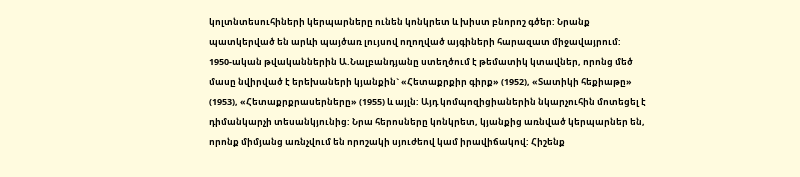կոլտնտեսուհիների կերպարները ունեն կոնկրետ և խիստ բնորոշ գծեր: Նրանք պատկերված են արևի պայծառ լույսով ողողված այգիների հարազատ միջավայրում:
1950-ական թվականներին Ա.Նալբանդյանը ստեղծում է թեմատիկ կտավներ, որոնց մեծ մասը նվիրված է երեխաների կյանքին` «Հետաքրքիր գիրք» (1952), «Տատիկի հեքիաթը» (1953), «Հետաքրքրասերները» (1955) և այլն: Այդ կոմպոզիցիաներին նկարչուհին մոտեցել է դիմանկարչի տեսանկյունից: Նրա հերոսները կոնկրետ, կյանքից առնված կերպարներ են, որոնք միմյանց առնչվում են որոշակի սյուժեով կամ իրավիճակով: Հիշենք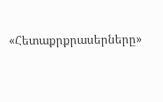«Հետաքրքրասերները»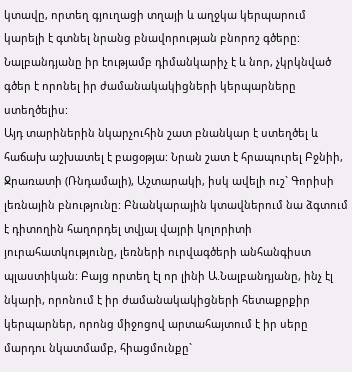կտավը, որտեղ գյուղացի տղայի և աղջկա կերպարում կարելի է գտնել նրանց բնավորության բնորոշ գծերը: Նալբանդյանը իր էությամբ դիմանկարիչ է և նոր, չկրկնված գծեր է որոնել իր ժամանակակիցների կերպարները ստեղծելիս:
Այդ տարիներին նկարչուհին շատ բնանկար է ստեղծել և հաճախ աշխատել է բացօթյա: Նրան շատ է հրապուրել Բջնիի, Ջրառատի (Ռնդամալի), Աշտարակի, իսկ ավելի ուշ` Գորիսի լեռնային բնությունը: Բնանկարային կտավներում նա ձգտում է դիտողին հաղորդել տվյալ վայրի կոլորիտի յուրահատկությունը, լեռների ուրվագծերի անհանգիստ պլաստիկան: Բայց որտեղ էլ որ լինի Ա.Նալբանդյանը, ինչ էլ նկարի, որոնում է իր ժամանակակիցների հետաքրքիր կերպարներ, որոնց միջոցով արտահայտում է իր սերը մարդու նկատմամբ, հիացմունքը`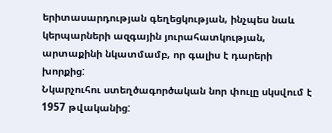երիտասարդության գեղեցկության, ինչպես նաև կերպարների ազգային յուրահատկության, արտաքինի նկատմամբ, որ գալիս է դարերի խորքից:
Նկարչուհու ստեղծագործական նոր փուլը սկսվում է 1957 թվականից: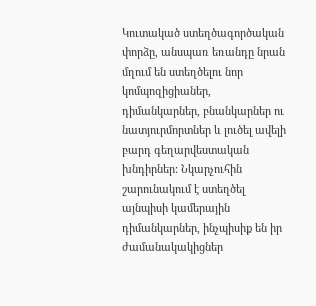Կուտակած ստեղծագործական փորձը, անսպառ եռանդը նրան մղում են ստեղծելու նոր կոմպոզիցիաներ, դիմանկարներ, բնանկարներ ու նատյուրմորտներ և լուծել ավելի բարդ գեղարվեստական խնդիրներ: Նկարչուհին շարունակում է ստեղծել այնպիսի կամերային դիմանկարներ, ինչպիսիք են իր ժամանակակիցներ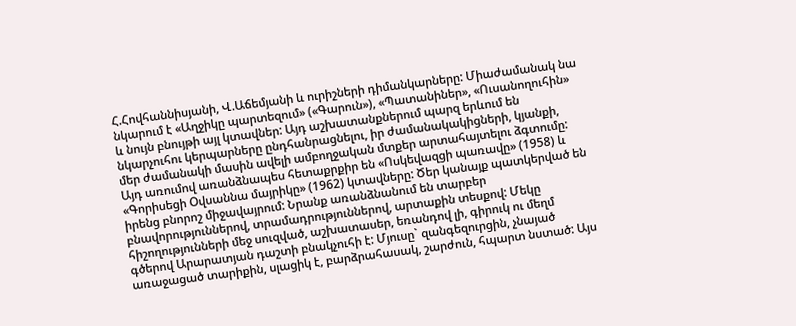Հ.Հովհաննիսյանի, Վ.Աճեմյանի և ուրիշների դիմանկարները: Միաժամանակ նա նկարում է «Աղջիկը պարտեզում» («Գարուն»), «Պատանիներ», «Ուսանողուհին» և նույն բնույթի այլ կտավներ: Այդ աշխատանքներում պարզ երևում են նկարչուհու կերպարները ընդհանրացնելու, իր ժամանակակիցների, կյանքի, մեր ժամանակի մասին ավելի ամբողջական մտքեր արտահայտելու ձգտումը: Այդ առումով առանձնապես հետաքրքիր են «Ոսկեվազցի պառավը» (1958) և «Գորիսեցի Օվսաննա մայրիկը» (1962) կտավները: Ծեր կանայք պատկերված են իրենց բնորոշ միջավայրում: Նրանք առանձնանում են տարբեր բնավորություններով, տրամադրություններով, արտաքին տեսքով: Մեկը հիշողությունների մեջ սուզված, աշխատասեր, եռանդով լի, գիրուկ ու մեղմ գծերով Արարատյան դաշտի բնակչուհի է: Մյուսը` զանգեզուրցին, չնայած առաջացած տարիքին, սլացիկ է, բարձրահասակ, շարժուն, հպարտ նստած: Այս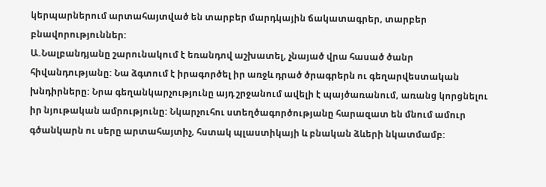կերպարներում արտահայտված են տարբեր մարդկային ճակատագրեր, տարբեր բնավորություններ:
Ա.Նալբանդյանը շարունակում է եռանդով աշխատել, չնայած վրա հասած ծանր հիվանդությանը: Նա ձգտում է իրագործել իր առջև դրած ծրագրերն ու գեղարվեստական խնդիրները: Նրա գեղանկարչությունը այդ շրջանում ավելի է պայծառանում, առանց կորցնելու իր նյութական ամրությունը: Նկարչուհու ստեղծագործությանը հարազատ են մնում ամուր գծանկարն ու սերը արտահայտիչ, հստակ պլաստիկայի և բնական ձևերի նկատմամբ: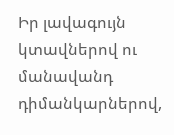Իր լավագույն կտավներով ու մանավանդ դիմանկարներով,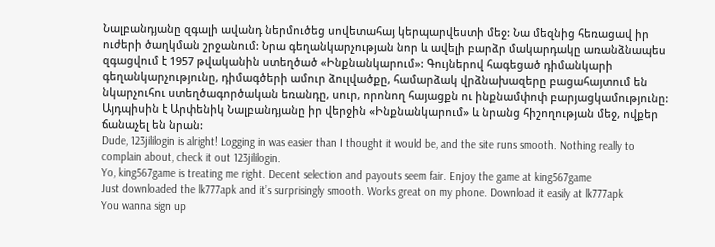Նալբանդյանը զգալի ավանդ ներմուծեց սովետահայ կերպարվեստի մեջ: Նա մեզնից հեռացավ իր ուժերի ծաղկման շրջանում: Նրա գեղանկարչության նոր և ավելի բարձր մակարդակը առանձնապես զգացվում է 1957 թվականին ստեղծած «Ինքնանկարում»: Գույներով հագեցած դիմանկարի գեղանկարչությունը, դիմագծերի ամուր ձուլվածքը, համարձակ վրձնախազերը բացահայտում են նկարչուհու ստեղծագործական եռանդը, սուր, որոնող հայացքն ու ինքնամփոփ բարյացկամությունը: Այդպիսին է Արփենիկ Նալբանդյանը իր վերջին «Ինքնանկարում» և նրանց հիշողության մեջ, ովքեր ճանաչել են նրան:
Dude, 123jililogin is alright! Logging in was easier than I thought it would be, and the site runs smooth. Nothing really to complain about, check it out 123jililogin.
Yo, king567game is treating me right. Decent selection and payouts seem fair. Enjoy the game at king567game
Just downloaded the lk777apk and it’s surprisingly smooth. Works great on my phone. Download it easily at lk777apk
You wanna sign up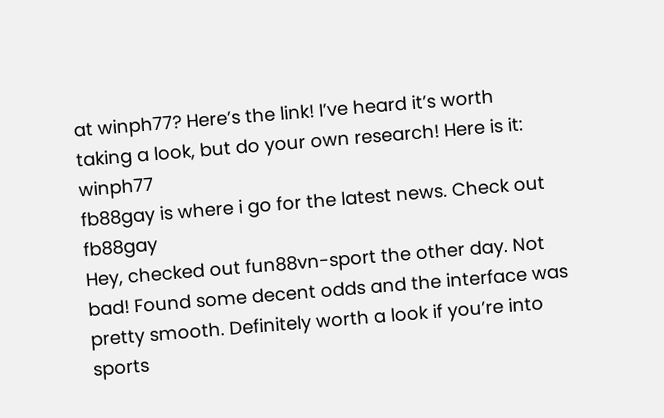at winph77? Here’s the link! I’ve heard it’s worth taking a look, but do your own research! Here is it: winph77
fb88gay is where i go for the latest news. Check out fb88gay
Hey, checked out fun88vn-sport the other day. Not bad! Found some decent odds and the interface was pretty smooth. Definitely worth a look if you’re into sports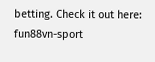betting. Check it out here: fun88vn-sport